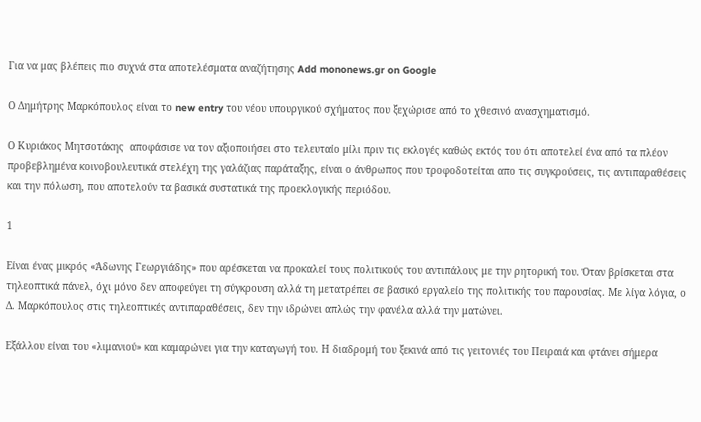Για να μας βλέπεις πιο συχνά στα αποτελέσματα αναζήτησης Add mononews.gr on Google

Ο Δημήτρης Μαρκόπουλος είναι το new entry του νέου υπουργικού σχήματος που ξεχώρισε από το χθεσινό ανασχηματισμό.

Ο Κυριάκος Μητσοτάκης  αποφάσισε να τον αξιοποιήσει στο τελευταίο μίλι πριν τις εκλογές καθώς εκτός του ότι αποτελεί ένα από τα πλέον προβεβλημένα κοινοβουλευτικά στελέχη της γαλάζιας παράταξης, είναι ο άνθρωπος που τροφοδοτείται απο τις συγκρούσεις, τις αντιπαραθέσεις και την πόλωση, που αποτελούν τα βασικά συστατικά της προεκλογικής περιόδου.

1

Είναι ένας μικρός «Άδωνης Γεωργιάδης» που αρέσκεται να προκαλεί τους πολιτικούς του αντιπάλους με την ρητορική του. Όταν βρίσκεται στα τηλεοπτικά πάνελ, όχι μόνο δεν αποφεύγει τη σύγκρουση αλλά τη μετατρέπει σε βασικό εργαλείο της πολιτικής του παρουσίας. Με λίγα λόγια, ο Δ. Μαρκόπουλος στις τηλεοπτικές αντιπαραθέσεις, δεν την ιδρώνει απλώς την φανέλα αλλά την ματώνει.

Εξάλλου είναι του «λιμανιού» και καμαρώνει για την καταγωγή του. Η διαδρομή του ξεκινά από τις γειτονιές του Πειραιά και φτάνει σήμερα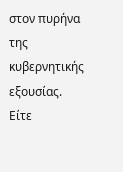στον πυρήνα της κυβερνητικής εξουσίας.  Είτε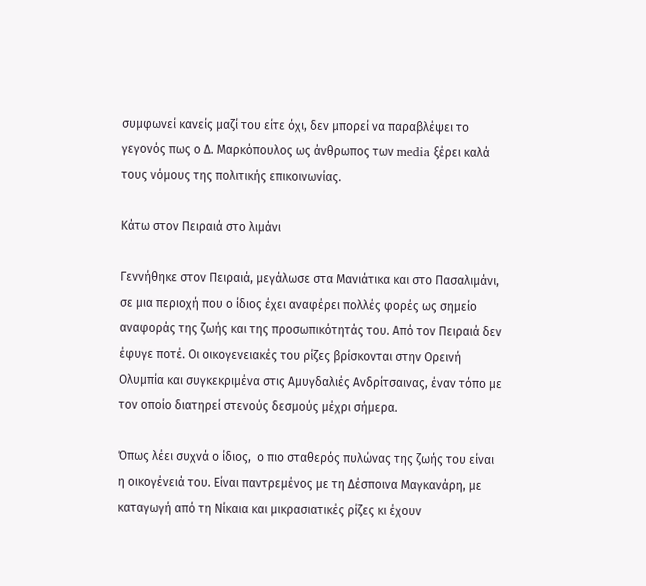συμφωνεί κανείς μαζί του είτε όχι, δεν μπορεί να παραβλέψει το γεγονός πως ο Δ. Μαρκόπουλος ως άνθρωπος των media ξέρει καλά τους νόμους της πολιτικής επικοινωνίας.

Κάτω στον Πειραιά στο λιμάνι

Γεννήθηκε στον Πειραιά, μεγάλωσε στα Μανιάτικα και στο Πασαλιμάνι, σε μια περιοχή που ο ίδιος έχει αναφέρει πολλές φορές ως σημείο αναφοράς της ζωής και της προσωπικότητάς του. Από τον Πειραιά δεν έφυγε ποτέ. Οι οικογενειακές του ρίζες βρίσκονται στην Ορεινή Ολυμπία και συγκεκριμένα στις Αμυγδαλιές Ανδρίτσαινας, έναν τόπο με τον οποίο διατηρεί στενούς δεσμούς μέχρι σήμερα.

Όπως λέει συχνά ο ίδιος,  ο πιο σταθερός πυλώνας της ζωής του είναι η οικογένειά του. Είναι παντρεμένος με τη Δέσποινα Μαγκανάρη, με καταγωγή από τη Νίκαια και μικρασιατικές ρίζες κι έχουν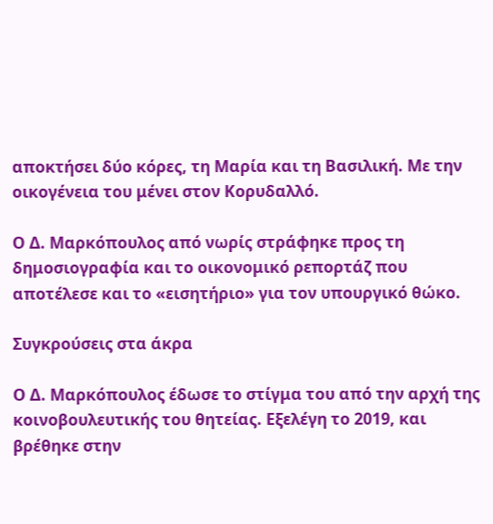αποκτήσει δύο κόρες, τη Μαρία και τη Βασιλική. Με την οικογένεια του μένει στον Κορυδαλλό.

Ο Δ. Μαρκόπουλος από νωρίς στράφηκε προς τη δημοσιογραφία και το οικονομικό ρεπορτάζ που αποτέλεσε και το «εισητήριο» για τον υπουργικό θώκο.

Συγκρούσεις στα άκρα

Ο Δ. Μαρκόπουλος έδωσε το στίγμα του από την αρχή της κοινοβουλευτικής του θητείας. Εξελέγη το 2019, και βρέθηκε στην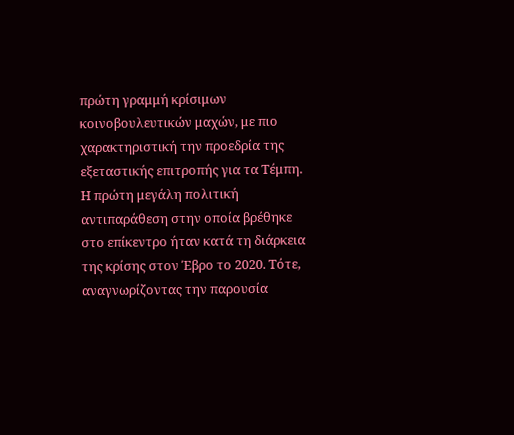πρώτη γραμμή κρίσιμων κοινοβουλευτικών μαχών, με πιο χαρακτηριστική την προεδρία της εξεταστικής επιτροπής για τα Τέμπη. Η πρώτη μεγάλη πολιτική αντιπαράθεση στην οποία βρέθηκε στο επίκεντρο ήταν κατά τη διάρκεια της κρίσης στον Έβρο το 2020. Τότε, αναγνωρίζοντας την παρουσία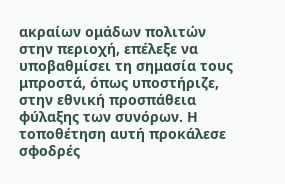ακραίων ομάδων πολιτών στην περιοχή, επέλεξε να υποβαθμίσει τη σημασία τους μπροστά, όπως υποστήριζε, στην εθνική προσπάθεια φύλαξης των συνόρων. Η τοποθέτηση αυτή προκάλεσε σφοδρές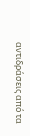αντιδράσεις από τα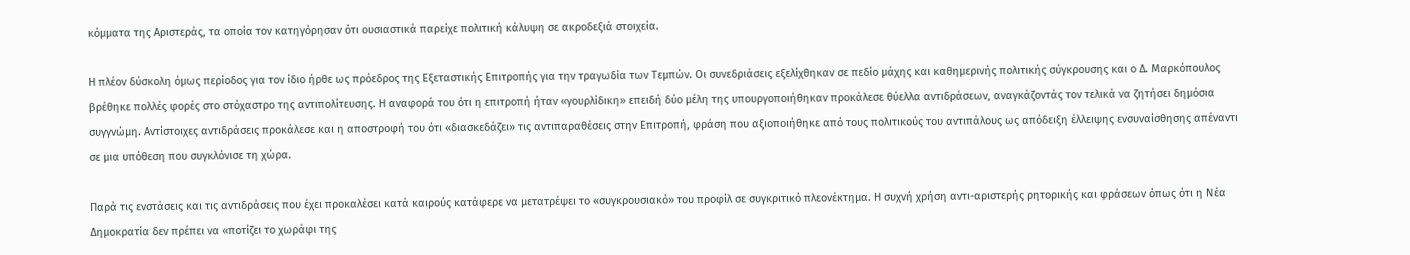κόμματα της Αριστεράς, τα οποία τον κατηγόρησαν ότι ουσιαστικά παρείχε πολιτική κάλυψη σε ακροδεξιά στοιχεία.

Η πλέον δύσκολη όμως περίοδος για τον ίδιο ήρθε ως πρόεδρος της Εξεταστικής Επιτροπής για την τραγωδία των Τεμπών. Οι συνεδριάσεις εξελίχθηκαν σε πεδίο μάχης και καθημερινής πολιτικής σύγκρουσης και ο Δ. Μαρκόπουλος βρέθηκε πολλές φορές στο στόχαστρο της αντιπολίτευσης. Η αναφορά του ότι η επιτροπή ήταν «γουρλίδικη» επειδή δύο μέλη της υπουργοποιήθηκαν προκάλεσε θύελλα αντιδράσεων, αναγκάζοντάς τον τελικά να ζητήσει δημόσια συγγνώμη. Αντίστοιχες αντιδράσεις προκάλεσε και η αποστροφή του ότι «διασκεδάζει» τις αντιπαραθέσεις στην Επιτροπή, φράση που αξιοποιήθηκε από τους πολιτικούς του αντιπάλους ως απόδειξη έλλειψης ενσυναίσθησης απέναντι σε μια υπόθεση που συγκλόνισε τη χώρα.

Παρά τις ενστάσεις και τις αντιδράσεις που έχει προκαλέσει κατά καιρούς κατάφερε να μετατρέψει το «συγκρουσιακό» του προφίλ σε συγκριτικό πλεονέκτημα. Η συχνή χρήση αντι-αριστερής ρητορικής και φράσεων όπως ότι η Νέα Δημοκρατία δεν πρέπει να «ποτίζει το χωράφι της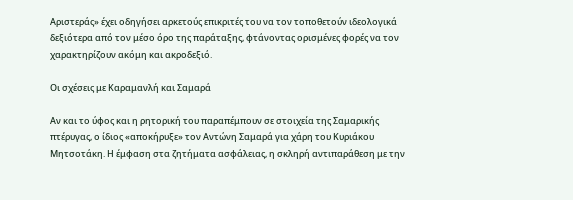Αριστεράς» έχει οδηγήσει αρκετούς επικριτές του να τον τοποθετούν ιδεολογικά δεξιότερα από τον μέσο όρο της παράταξης, φτάνοντας ορισμένες φορές να τον χαρακτηρίζουν ακόμη και ακροδεξιό.

Οι σχέσεις με Καραμανλή και Σαμαρά

Αν και το ύφος και η ρητορική του παραπέμπουν σε στοιχεία της Σαμαρικής πτέρυγας, ο ίδιος «αποκήρυξε» τον Αντώνη Σαμαρά για χάρη του Κυριάκου Μητσοτάκη. Η έμφαση στα ζητήματα ασφάλειας, η σκληρή αντιπαράθεση με την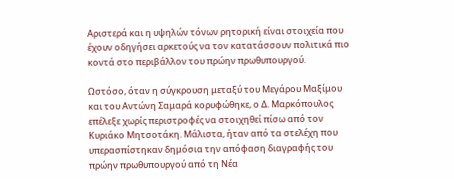Αριστερά και η υψηλών τόνων ρητορική είναι στοιχεία που έχουν οδηγήσει αρκετούς να τον κατατάσσουν πολιτικά πιο κοντά στο περιβάλλον του πρώην πρωθυπουργού.

Ωστόσο, όταν η σύγκρουση μεταξύ του Μεγάρου Μαξίμου και του Αντώνη Σαμαρά κορυφώθηκε, ο Δ. Μαρκόπουλος επέλεξε χωρίς περιστροφές να στοιχηθεί πίσω από τον Κυριάκο Μητσοτάκη. Μάλιστα, ήταν από τα στελέχη που υπερασπίστηκαν δημόσια την απόφαση διαγραφής του πρώην πρωθυπουργού από τη Νέα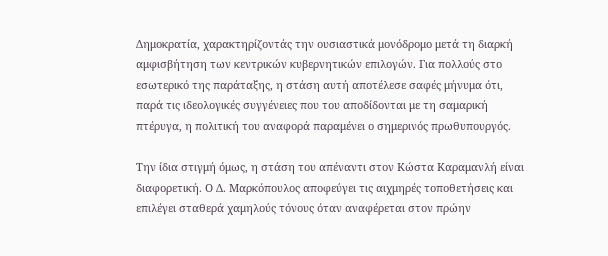Δημοκρατία, χαρακτηρίζοντάς την ουσιαστικά μονόδρομο μετά τη διαρκή αμφισβήτηση των κεντρικών κυβερνητικών επιλογών. Για πολλούς στο εσωτερικό της παράταξης, η στάση αυτή αποτέλεσε σαφές μήνυμα ότι, παρά τις ιδεολογικές συγγένειες που του αποδίδονται με τη σαμαρική πτέρυγα, η πολιτική του αναφορά παραμένει ο σημερινός πρωθυπουργός.

Την ίδια στιγμή όμως, η στάση του απέναντι στον Κώστα Καραμανλή είναι διαφορετική. Ο Δ. Μαρκόπουλος αποφεύγει τις αιχμηρές τοποθετήσεις και επιλέγει σταθερά χαμηλούς τόνους όταν αναφέρεται στον πρώην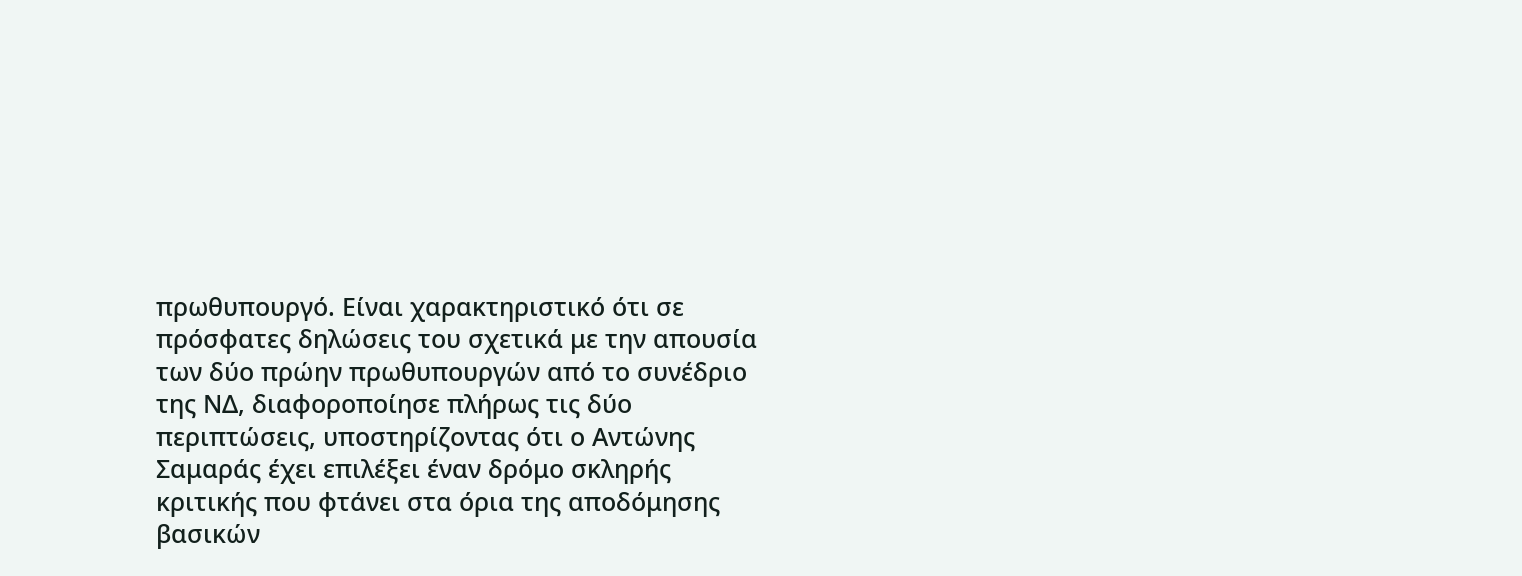πρωθυπουργό. Είναι χαρακτηριστικό ότι σε πρόσφατες δηλώσεις του σχετικά με την απουσία των δύο πρώην πρωθυπουργών από το συνέδριο της ΝΔ, διαφοροποίησε πλήρως τις δύο περιπτώσεις, υποστηρίζοντας ότι ο Αντώνης Σαμαράς έχει επιλέξει έναν δρόμο σκληρής κριτικής που φτάνει στα όρια της αποδόμησης βασικών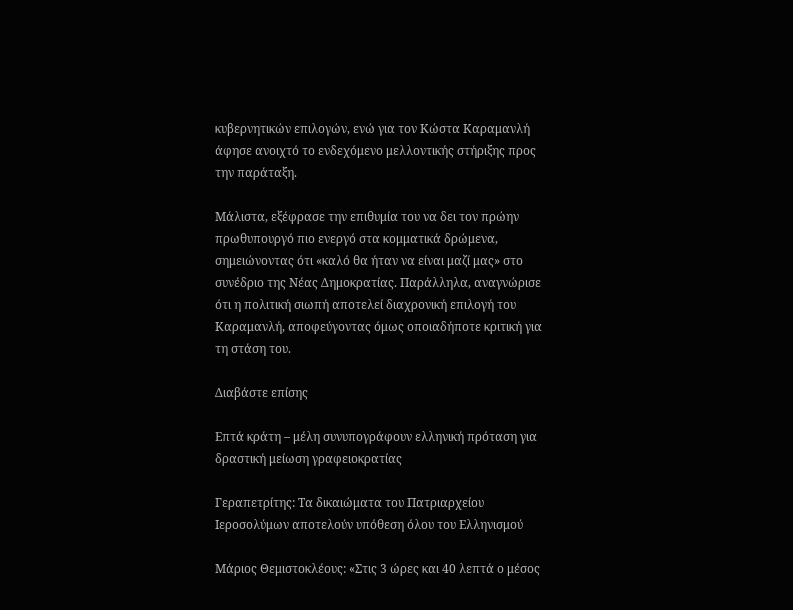κυβερνητικών επιλογών, ενώ για τον Κώστα Καραμανλή άφησε ανοιχτό το ενδεχόμενο μελλοντικής στήριξης προς την παράταξη.

Μάλιστα, εξέφρασε την επιθυμία του να δει τον πρώην πρωθυπουργό πιο ενεργό στα κομματικά δρώμενα, σημειώνοντας ότι «καλό θα ήταν να είναι μαζί μας» στο συνέδριο της Νέας Δημοκρατίας. Παράλληλα, αναγνώρισε ότι η πολιτική σιωπή αποτελεί διαχρονική επιλογή του Καραμανλή, αποφεύγοντας όμως οποιαδήποτε κριτική για τη στάση του.

Διαβάστε επίσης

Επτά κράτη – μέλη συνυπογράφουν ελληνική πρόταση για δραστική μείωση γραφειοκρατίας

Γεραπετρίτης: Τα δικαιώματα του Πατριαρχείου Ιεροσολύμων αποτελούν υπόθεση όλου του Ελληνισμού

Μάριος Θεμιστοκλέους: «Στις 3 ώρες και 40 λεπτά ο μέσος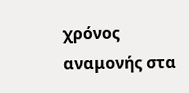χρόνος αναμονής στα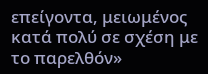επείγοντα, μειωμένος κατά πολύ σε σχέση με το παρελθόν»